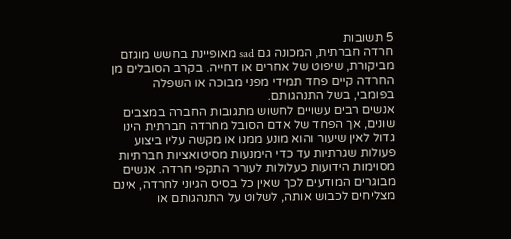5 תשובות
חרדה חברתית, המכונה גם sad מאופיינת בחשש מוגזם מביקורת, שיפוט של אחרים או דחייה. בקרב הסובלים מן החרדה קיים פחד תמידי מפני מבוכה או השפלה בפומבי, בשל התנהגותם.
אנשים רבים עשויים לחשוש מתגובות החברה במצבים שונים, אך הפחד של אדם הסובל מחרדה חברתית הינו גדול לאין שיעור והוא מונע ממנו או מקשה עליו ביצוע פעולות שגרתיות עד כדי הימנעות מסיטואציות חברתיות מסוימות הידועות כעלולות לעורר התקפי חרדה. אנשים מבוגרים המודעים לכך שאין כל בסיס הגיוני לחרדה, אינם מצליחים לכבוש אותה, לשלוט על התנהגותם או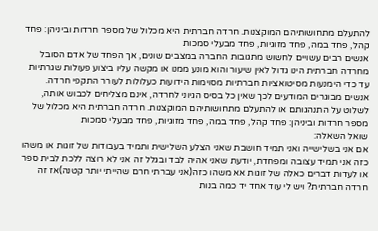להתעלם מתחושותיהם המוקצנות. חרדה חברתית היא מכלול של מספר חרדות וביניהן: פחד קהל, פחד במה, פחד מזוגיות, פחד מבעלי סמכות
אנשים רבים עשויים לחשוש מתגובות החברה במצבים שונים, אך הפחד של אדם הסובל מחרדה חברתית הינו גדול לאין שיעור והוא מונע ממנו או מקשה עליו ביצוע פעולות שגרתיות עד כדי הימנעות מסיטואציות חברתיות מסוימות הידועות כעלולות לעורר התקפי חרדה. אנשים מבוגרים המודעים לכך שאין כל בסיס הגיוני לחרדה, אינם מצליחים לכבוש אותה, לשלוט על התנהגותם או להתעלם מתחושותיהם המוקצנות. חרדה חברתית היא מכלול של מספר חרדות וביניהן: פחד קהל, פחד במה, פחד מזוגיות, פחד מבעלי סמכות
שואל השאלה:
אם אני בשלישייה ואני תמיד חושבת שאני הצלע השלישית ותמיד בעבודות של זוגות או משהו כזה אני תמיד עצובה ומפחדת, יודעת שאני אהיה לבד ובגלל זה אני לא רוצה ללכת לבית ספר או לעדות דברים כאלה של זוגות אא משהו כזה(אני עברתי חרם שהייתי יותר קטנה)אז זה חרדה חברתית? ויש לי עוד אחד יד כמה בנות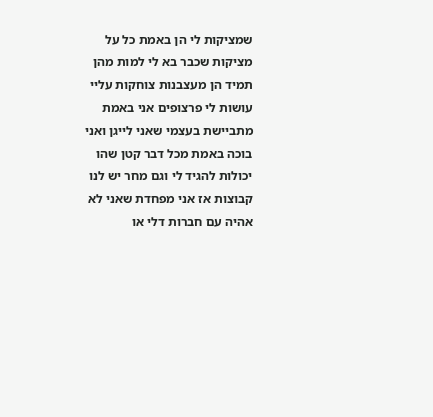שמציקות לי הן באמת כל על מציקות שכבר בא לי למות מהן תמיד הן מעצבנות צוחקות עליי עושות לי פרצופים אני באמת מתביישת בעצמי שאני לייגן ואני בוכה באמת מכל דבר קטן שהו יכולות להגיד לי וגם מחר יש לנו קבוצות אז אני מפחדת שאני לא אהיה עם חברות דלי או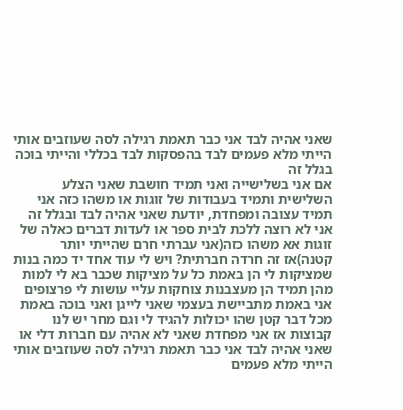שאני אהיה לבד אני כבר תאמת רגילה לסה שעוזבים אותי הייתי מלא פעמים לבד בהפסקות לבד בכללי והייתי בוכה בגלל זה
אם אני בשלישייה ואני תמיד חושבת שאני הצלע השלישית ותמיד בעבודות של זוגות או משהו כזה אני תמיד עצובה ומפחדת, יודעת שאני אהיה לבד ובגלל זה אני לא רוצה ללכת לבית ספר או לעדות דברים כאלה של זוגות אא משהו כזה(אני עברתי חרם שהייתי יותר קטנה)אז זה חרדה חברתית? ויש לי עוד אחד יד כמה בנות שמציקות לי הן באמת כל על מציקות שכבר בא לי למות מהן תמיד הן מעצבנות צוחקות עליי עושות לי פרצופים אני באמת מתביישת בעצמי שאני לייגן ואני בוכה באמת מכל דבר קטן שהו יכולות להגיד לי וגם מחר יש לנו קבוצות אז אני מפחדת שאני לא אהיה עם חברות דלי או שאני אהיה לבד אני כבר תאמת רגילה לסה שעוזבים אותי הייתי מלא פעמים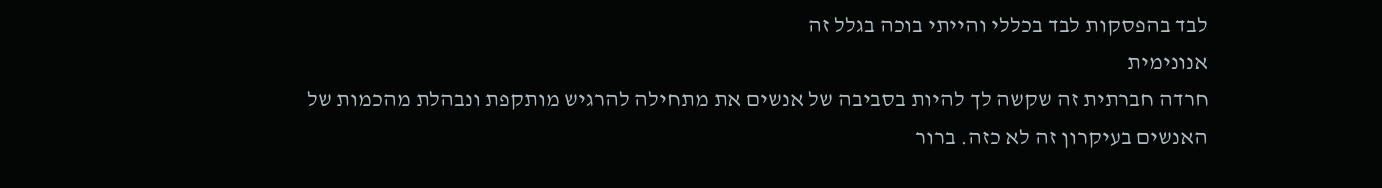לבד בהפסקות לבד בכללי והייתי בוכה בגלל זה
אנונימית
חרדה חברתית זה שקשה לך להיות בסביבה של אנשים את מתחילה להרגיש מותקפת ונבהלת מהכמות של האנשים בעיקרון זה לא כזה. ברור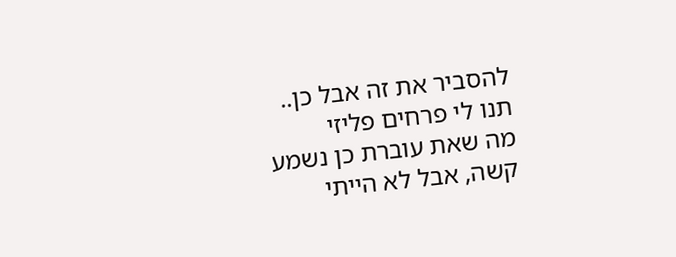להסביר את זה אבל כן..
תנו לי פרחים פליזי
מה שאת עוברת כן נשמע קשה, אבל לא הייתי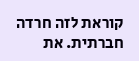קוראת לזה חרדה חברתית. את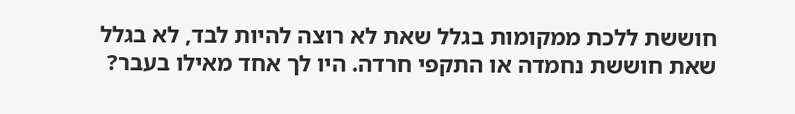חוששת ללכת ממקומות בגלל שאת לא רוצה להיות לבד, לא בגלל שאת חוששת נחמדה או התקפי חרדה. היו לך אחד מאילו בעבר?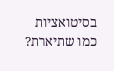בסיטואציות כמו שתיארת?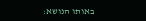באותו הנושא: